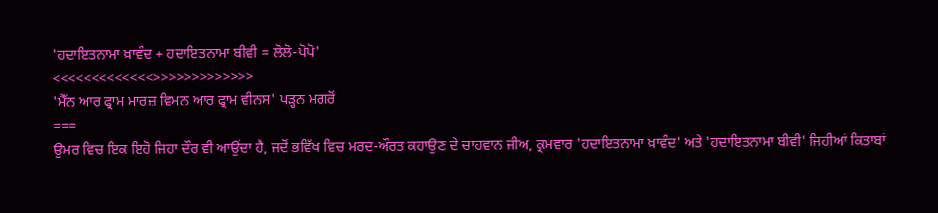'ਹਦਾਇਤਨਾਮਾ ਖ਼ਾਵੰਦ + ਹਦਾਇਤਨਾਮਾ ਬੀਵੀ = ਲੋਲੋ-ਪੋਪੋ'
<<<<<<<<<<<<<>>>>>>>>>>>>>
'ਮੈੱਨ ਆਰ ਫ੍ਰਾਮ ਮਾਰਜ਼ ਵਿਮਨ ਆਰ ਫ੍ਰਾਮ ਵੀਨਸ' ਪੜ੍ਹਨ ਮਗਰੋਂ
===
ਉਮਰ ਵਿਚ ਇਕ ਇਹੋ ਜਿਹਾ ਦੌਰ ਵੀ ਆਉਂਦਾ ਹੈ, ਜਦੋਂ ਭਵਿੱਖ ਵਿਚ ਮਰਦ-ਔਰਤ ਕਹਾਉਣ ਦੇ ਚਾਹਵਾਨ ਜੀਅ, ਕ੍ਰਮਵਾਰ 'ਹਦਾਇਤਨਾਮਾ ਖ਼ਾਵੰਦ' ਅਤੇ 'ਹਦਾਇਤਨਾਮਾ ਬੀਵੀ' ਜਿਹੀਆਂ ਕਿਤਾਬਾਂ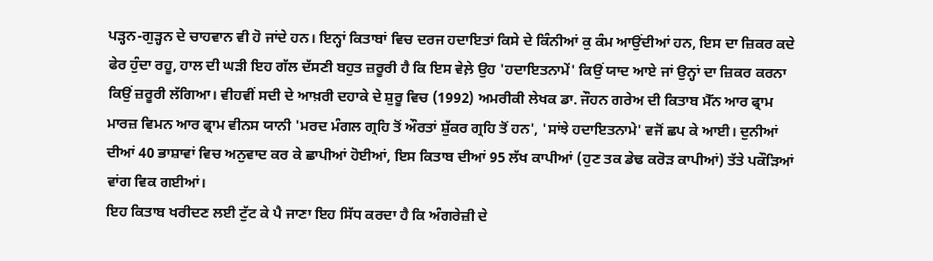ਪੜ੍ਹਨ-ਗੁੜ੍ਹਨ ਦੇ ਚਾਹਵਾਨ ਵੀ ਹੋ ਜਾਂਦੇ ਹਨ। ਇਨ੍ਹਾਂ ਕਿਤਾਬਾਂ ਵਿਚ ਦਰਜ ਹਦਾਇਤਾਂ ਕਿਸੇ ਦੇ ਕਿੰਨੀਆਂ ਕੁ ਕੰਮ ਆਉਂਦੀਆਂ ਹਨ, ਇਸ ਦਾ ਜ਼ਿਕਰ ਕਦੇ ਫੇਰ ਹੁੰਦਾ ਰਹੂ, ਹਾਲ ਦੀ ਘੜੀ ਇਹ ਗੱਲ ਦੱਸਣੀ ਬਹੁਤ ਜ਼ਰੂਰੀ ਹੈ ਕਿ ਇਸ ਵੇਲ਼ੇ ਉਹ 'ਹਦਾਇਤਨਾਮੇਂ' ਕਿਉਂ ਯਾਦ ਆਏ ਜਾਂ ਉਨ੍ਹਾਂ ਦਾ ਜ਼ਿਕਰ ਕਰਨਾ ਕਿਉਂ ਜ਼ਰੂਰੀ ਲੱਗਿਆ। ਵੀਹਵੀਂ ਸਦੀ ਦੇ ਆਖ਼ਰੀ ਦਹਾਕੇ ਦੇ ਸ਼ੁਰੂ ਵਿਚ (1992) ਅਮਰੀਕੀ ਲੇਖਕ ਡਾ. ਜੌਹਨ ਗਰੇਅ ਦੀ ਕਿਤਾਬ ਮੈੱਨ ਆਰ ਫ੍ਰਾਮ ਮਾਰਜ਼ ਵਿਮਨ ਆਰ ਫ੍ਰਾਮ ਵੀਨਸ ਯਾਨੀ 'ਮਰਦ ਮੰਗਲ ਗ੍ਰਹਿ ਤੋਂ ਔਰਤਾਂ ਸ਼ੁੱਕਰ ਗ੍ਰਹਿ ਤੋਂ ਹਨ', 'ਸਾਂਝੇ ਹਦਾਇਤਨਾਮੇ' ਵਜੋਂ ਛਪ ਕੇ ਆਈ। ਦੁਨੀਆਂ ਦੀਆਂ 40 ਭਾਸ਼ਾਵਾਂ ਵਿਚ ਅਨੁਵਾਦ ਕਰ ਕੇ ਛਾਪੀਆਂ ਹੋਈਆਂ, ਇਸ ਕਿਤਾਬ ਦੀਆਂ 95 ਲੱਖ ਕਾਪੀਆਂ (ਹੁਣ ਤਕ ਡੇਢ ਕਰੋੜ ਕਾਪੀਆਂ) ਤੱਤੇ ਪਕੌੜਿਆਂ ਵਾਂਗ ਵਿਕ ਗਈਆਂ।
ਇਹ ਕਿਤਾਬ ਖਰੀਦਣ ਲਈ ਟੁੱਟ ਕੇ ਪੈ ਜਾਣਾ ਇਹ ਸਿੱਧ ਕਰਦਾ ਹੈ ਕਿ ਅੰਗਰੇਜ਼ੀ ਦੇ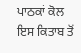ਪਾਠਕਾਂ ਕੋਲ ਇਸ ਕਿਤਾਬ ਤੋਂ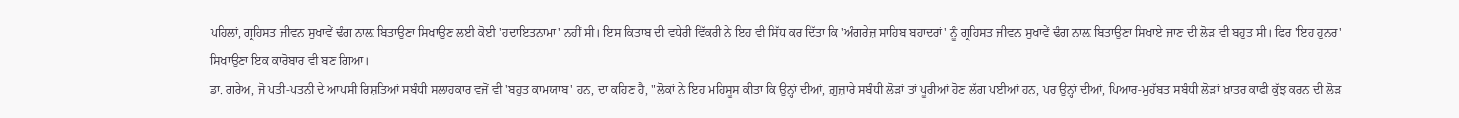ਪਹਿਲਾਂ, ਗ੍ਰਹਿਸਤ ਜੀਵਨ ਸੁਖਾਵੇਂ ਢੰਗ ਨਾਲ਼ ਬਿਤਾਉਣਾ ਸਿਖਾਉਣ ਲਈ ਕੋਈ 'ਹਦਾਇਤਨਾਮਾ' ਨਹੀਂ ਸੀ। ਇਸ ਕਿਤਾਬ ਦੀ ਵਧੇਰੀ ਵਿੱਕਰੀ ਨੇ ਇਹ ਵੀ ਸਿੱਧ ਕਰ ਦਿੱਤਾ ਕਿ 'ਅੰਗਰੇਜ਼ ਸਾਹਿਬ ਬਹਾਦਰਾਂ' ਨੂੰ ਗ੍ਰਹਿਸਤ ਜੀਵਨ ਸੁਖਾਵੇਂ ਢੰਗ ਨਾਲ਼ ਬਿਤਾਉਣਾ ਸਿਖਾਏ ਜਾਣ ਦੀ ਲੋੜ ਵੀ ਬਹੁਤ ਸੀ। ਫਿਰ 'ਇਹ ਹੁਨਰ' ਸਿਖਾਉਣਾ ਇਕ ਕਾਰੋਬਾਰ ਵੀ ਬਣ ਗਿਆ।
ਡਾ. ਗਰੇਅ, ਜੋ ਪਤੀ-ਪਤਨੀ ਦੇ ਆਪਸੀ ਰਿਸ਼ਤਿਆਂ ਸਬੰਧੀ ਸਲਾਹਕਾਰ ਵਜੋਂ ਵੀ 'ਬਹੁਤ ਕਾਮਯਾਬ' ਹਨ, ਦਾ ਕਹਿਣ ਹੈ, "ਲੋਕਾਂ ਨੇ ਇਹ ਮਹਿਸੂਸ ਕੀਤਾ ਕਿ ਉਨ੍ਹਾਂ ਦੀਆਂ, ਗ਼ੁਜ਼ਾਰੇ ਸਬੰਧੀ ਲੋੜਾਂ ਤਾਂ ਪੂਰੀਆਂ ਹੋਣ ਲੱਗ ਪਈਆਂ ਹਨ, ਪਰ ਉਨ੍ਹਾਂ ਦੀਆਂ, ਪਿਆਰ-ਮੁਹੱਬਤ ਸਬੰਧੀ ਲੋੜਾਂ ਖ਼ਾਤਰ ਕਾਫੀ ਕੁੱਝ ਕਰਨ ਦੀ ਲੋੜ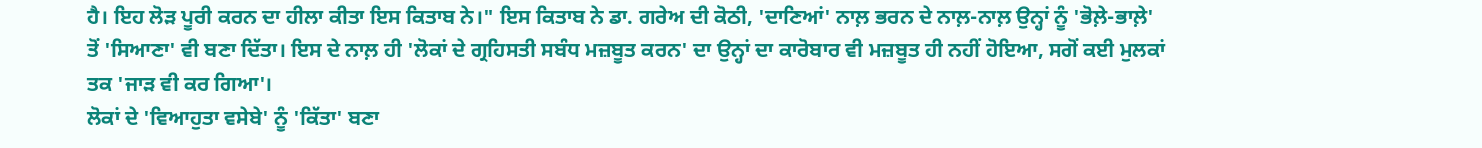ਹੈ। ਇਹ ਲੋੜ ਪੂਰੀ ਕਰਨ ਦਾ ਹੀਲਾ ਕੀਤਾ ਇਸ ਕਿਤਾਬ ਨੇ।" ਇਸ ਕਿਤਾਬ ਨੇ ਡਾ. ਗਰੇਅ ਦੀ ਕੋਠੀ, 'ਦਾਣਿਆਂ' ਨਾਲ਼ ਭਰਨ ਦੇ ਨਾਲ਼-ਨਾਲ਼ ਉਨ੍ਹਾਂ ਨੂੰ 'ਭੋਲ਼ੇ-ਭਾਲ਼ੇ' ਤੋਂ 'ਸਿਆਣਾ' ਵੀ ਬਣਾ ਦਿੱਤਾ। ਇਸ ਦੇ ਨਾਲ਼ ਹੀ 'ਲੋਕਾਂ ਦੇ ਗ੍ਰਹਿਸਤੀ ਸਬੰਧ ਮਜ਼ਬੂਤ ਕਰਨ' ਦਾ ਉਨ੍ਹਾਂ ਦਾ ਕਾਰੋਬਾਰ ਵੀ ਮਜ਼ਬੂਤ ਹੀ ਨਹੀਂ ਹੋਇਆ, ਸਗੋਂ ਕਈ ਮੁਲਕਾਂ ਤਕ 'ਜਾੜ ਵੀ ਕਰ ਗਿਆ'।
ਲੋਕਾਂ ਦੇ 'ਵਿਆਹੁਤਾ ਵਸੇਬੇ' ਨੂੰ 'ਕਿੱਤਾ' ਬਣਾ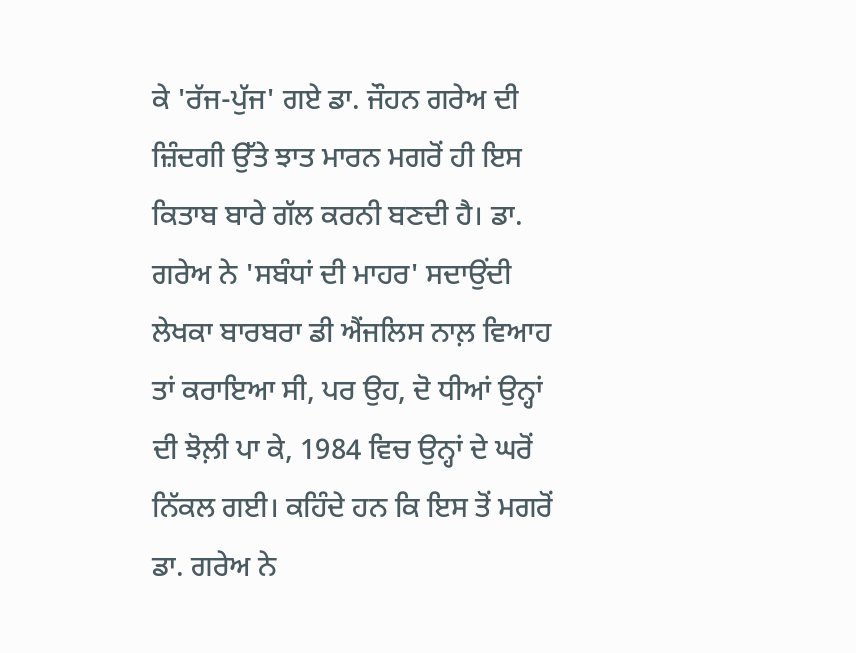ਕੇ 'ਰੱਜ-ਪੁੱਜ' ਗਏ ਡਾ. ਜੌਹਨ ਗਰੇਅ ਦੀ ਜ਼ਿੰਦਗੀ ਉੱਤੇ ਝਾਤ ਮਾਰਨ ਮਗਰੋਂ ਹੀ ਇਸ ਕਿਤਾਬ ਬਾਰੇ ਗੱਲ ਕਰਨੀ ਬਣਦੀ ਹੈ। ਡਾ. ਗਰੇਅ ਨੇ 'ਸਬੰਧਾਂ ਦੀ ਮਾਹਰ' ਸਦਾਉਂਦੀ ਲੇਖਕਾ ਬਾਰਬਰਾ ਡੀ ਐਂਜਲਿਸ ਨਾਲ਼ ਵਿਆਹ ਤਾਂ ਕਰਾਇਆ ਸੀ, ਪਰ ਉਹ, ਦੋ ਧੀਆਂ ਉਨ੍ਹਾਂ ਦੀ ਝੋਲ਼ੀ ਪਾ ਕੇ, 1984 ਵਿਚ ਉਨ੍ਹਾਂ ਦੇ ਘਰੋਂ ਨਿੱਕਲ ਗਈ। ਕਹਿੰਦੇ ਹਨ ਕਿ ਇਸ ਤੋਂ ਮਗਰੋਂ ਡਾ. ਗਰੇਅ ਨੇ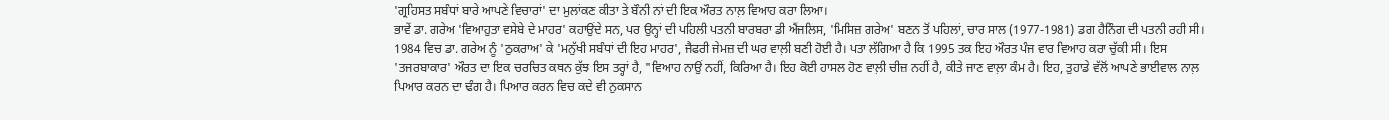'ਗ੍ਰਹਿਸਤ ਸਬੰਧਾਂ ਬਾਰੇ ਆਪਣੇ ਵਿਚਾਰਾਂ' ਦਾ ਮੁਲਾਂਕਣ ਕੀਤਾ ਤੇ ਬੌਨੀ ਨਾਂ ਦੀ ਇਕ ਔਰਤ ਨਾਲ਼ ਵਿਆਹ ਕਰਾ ਲਿਆ।
ਭਾਵੇਂ ਡਾ. ਗਰੇਅ 'ਵਿਆਹੁਤਾ ਵਸੇਬੇ ਦੇ ਮਾਹਰ' ਕਹਾਉਂਦੇ ਸਨ, ਪਰ ਉਨ੍ਹਾਂ ਦੀ ਪਹਿਲੀ ਪਤਨੀ ਬਾਰਬਰਾ ਡੀ ਐਂਜਲਿਸ, 'ਮਿਸਿਜ਼ ਗਰੇਅ' ਬਣਨ ਤੋਂ ਪਹਿਲਾਂ, ਚਾਰ ਸਾਲ (1977-1981) ਡਗ ਹੈਨਿੰਗ ਦੀ ਪਤਨੀ ਰਹੀ ਸੀ। 1984 ਵਿਚ ਡਾ. ਗਰੇਅ ਨੂੰ 'ਠੁਕਰਾਅ' ਕੇ 'ਮਨੁੱਖੀ ਸਬੰਧਾਂ ਦੀ ਇਹ ਮਾਹਰ', ਜੈਫਰੀ ਜੇਮਜ਼ ਦੀ ਘਰ ਵਾਲ਼ੀ ਬਣੀ ਹੋਈ ਹੈ। ਪਤਾ ਲੱਗਿਆ ਹੈ ਕਿ 1995 ਤਕ ਇਹ ਔਰਤ ਪੰਜ ਵਾਰ ਵਿਆਹ ਕਰਾ ਚੁੱਕੀ ਸੀ। ਇਸ 'ਤਜਰਬਾਕਾਰ' ਔਰਤ ਦਾ ਇਕ ਚਰਚਿਤ ਕਥਨ ਕੁੱਝ ਇਸ ਤਰ੍ਹਾਂ ਹੈ, "ਵਿਆਹ ਨਾਉਂ ਨਹੀਂ, ਕਿਰਿਆ ਹੈ। ਇਹ ਕੋਈ ਹਾਸਲ ਹੋਣ ਵਾਲ਼ੀ ਚੀਜ਼ ਨਹੀਂ ਹੈ, ਕੀਤੇ ਜਾਣ ਵਾਲ਼ਾ ਕੰਮ ਹੈ। ਇਹ, ਤੁਹਾਡੇ ਵੱਲੋਂ ਆਪਣੇ ਭਾਈਵਾਲ ਨਾਲ਼ ਪਿਆਰ ਕਰਨ ਦਾ ਢੰਗ ਹੈ। ਪਿਆਰ ਕਰਨ ਵਿਚ ਕਦੇ ਵੀ ਨੁਕਸਾਨ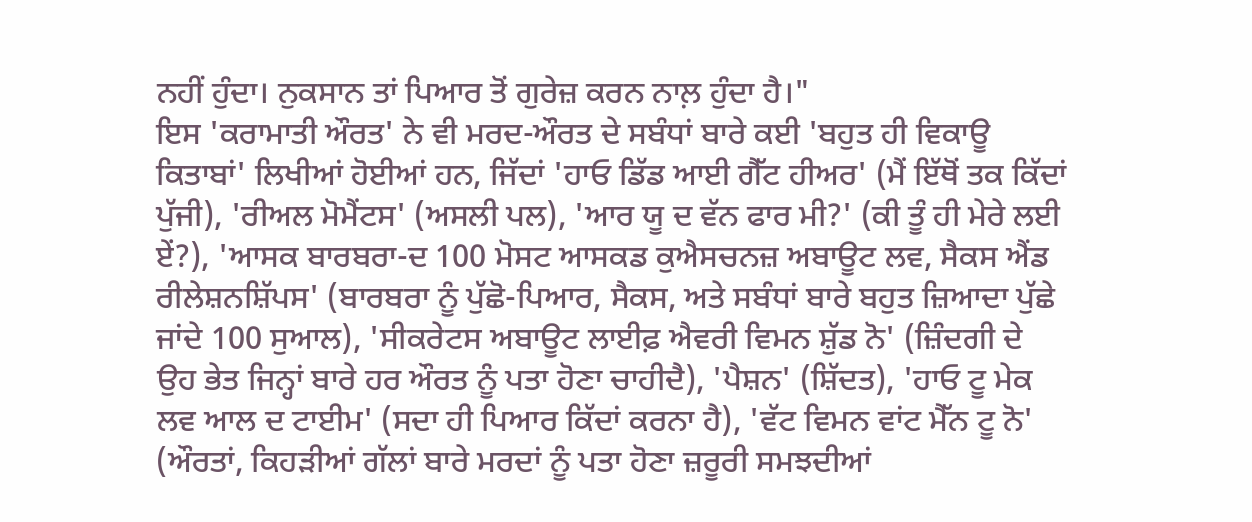ਨਹੀਂ ਹੁੰਦਾ। ਨੁਕਸਾਨ ਤਾਂ ਪਿਆਰ ਤੋਂ ਗੁਰੇਜ਼ ਕਰਨ ਨਾਲ਼ ਹੁੰਦਾ ਹੈ।"
ਇਸ 'ਕਰਾਮਾਤੀ ਔਰਤ' ਨੇ ਵੀ ਮਰਦ-ਔਰਤ ਦੇ ਸਬੰਧਾਂ ਬਾਰੇ ਕਈ 'ਬਹੁਤ ਹੀ ਵਿਕਾਊ ਕਿਤਾਬਾਂ' ਲਿਖੀਆਂ ਹੋਈਆਂ ਹਨ, ਜਿੱਦਾਂ 'ਹਾਓ ਡਿੱਡ ਆਈ ਗੈੱਟ ਹੀਅਰ' (ਮੈਂ ਇੱਥੋਂ ਤਕ ਕਿੱਦਾਂ ਪੁੱਜੀ), 'ਰੀਅਲ ਮੋਮੈਂਟਸ' (ਅਸਲੀ ਪਲ), 'ਆਰ ਯੂ ਦ ਵੱਨ ਫਾਰ ਮੀ?' (ਕੀ ਤੂੰ ਹੀ ਮੇਰੇ ਲਈ ਏਂ?), 'ਆਸਕ ਬਾਰਬਰਾ-ਦ 100 ਮੋਸਟ ਆਸਕਡ ਕੁਐਸਚਨਜ਼ ਅਬਾਊਟ ਲਵ, ਸੈਕਸ ਐਂਡ ਰੀਲੇਸ਼ਨਸ਼ਿੱਪਸ' (ਬਾਰਬਰਾ ਨੂੰ ਪੁੱਛੋ-ਪਿਆਰ, ਸੈਕਸ, ਅਤੇ ਸਬੰਧਾਂ ਬਾਰੇ ਬਹੁਤ ਜ਼ਿਆਦਾ ਪੁੱਛੇ ਜਾਂਦੇ 100 ਸੁਆਲ), 'ਸੀਕਰੇਟਸ ਅਬਾਊਟ ਲਾਈਫ਼ ਐਵਰੀ ਵਿਮਨ ਸ਼ੁੱਡ ਨੋ' (ਜ਼ਿੰਦਗੀ ਦੇ ਉਹ ਭੇਤ ਜਿਨ੍ਹਾਂ ਬਾਰੇ ਹਰ ਔਰਤ ਨੂੰ ਪਤਾ ਹੋਣਾ ਚਾਹੀਦੈ), 'ਪੈਸ਼ਨ' (ਸ਼ਿੱਦਤ), 'ਹਾਓ ਟੂ ਮੇਕ ਲਵ ਆਲ ਦ ਟਾਈਮ' (ਸਦਾ ਹੀ ਪਿਆਰ ਕਿੱਦਾਂ ਕਰਨਾ ਹੈ), 'ਵੱਟ ਵਿਮਨ ਵਾਂਟ ਮੈੱਨ ਟੂ ਨੋ' (ਔਰਤਾਂ, ਕਿਹੜੀਆਂ ਗੱਲਾਂ ਬਾਰੇ ਮਰਦਾਂ ਨੂੰ ਪਤਾ ਹੋਣਾ ਜ਼ਰੂਰੀ ਸਮਝਦੀਆਂ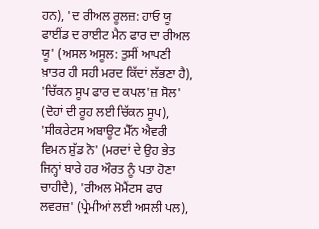ਹਨ), 'ਦ ਰੀਅਲ ਰੂਲਜ਼: ਹਾਓ ਯੂ ਫਾਈਂਡ ਦ ਰਾਈਟ ਮੈਨ ਫਾਰ ਦਾ ਰੀਅਲ ਯੂ' (ਅਸਲ ਅਸੂਲ: ਤੁਸੀਂ ਆਪਣੀ ਖ਼ਾਤਰ ਹੀ ਸਹੀ ਮਰਦ ਕਿੱਦਾਂ ਲੱਭਣਾ ਹੈ), 'ਚਿੱਕਨ ਸੂਪ ਫਾਰ ਦ ਕਪਲ'ਜ਼ ਸੋਲ' (ਦੋਹਾਂ ਦੀ ਰੂਹ ਲਈ ਚਿੱਕਨ ਸੂਪ), 'ਸੀਕਰੇਟਸ ਅਬਾਊਟ ਮੈੱਨ ਐਵਰੀ ਵਿਮਨ ਸ਼ੁੱਡ ਨੋ' (ਮਰਦਾਂ ਦੇ ਉਹ ਭੇਤ ਜਿਨ੍ਹਾਂ ਬਾਰੇ ਹਰ ਔਰਤ ਨੂੰ ਪਤਾ ਹੋਣਾ ਚਾਹੀਦੈ), 'ਰੀਅਲ ਮੋਮੈਂਟਸ ਫਾਰ ਲਵਰਜ਼' (ਪ੍ਰੇਮੀਆਂ ਲਈ ਅਸਲੀ ਪਲ),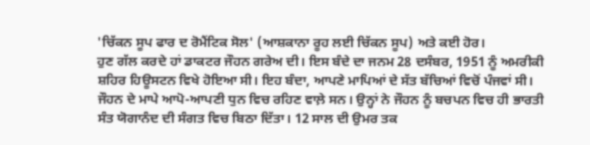'ਚਿੱਕਨ ਸੂਪ ਫਾਰ ਦ ਰੋਮੈਂਟਿਕ ਸੋਲ' (ਆਸ਼ਕਾਨਾ ਰੂਹ ਲਈ ਚਿੱਕਨ ਸੂਪ) ਅਤੇ ਕਈ ਹੋਰ।
ਹੁਣ ਗੱਲ ਕਰਦੇ ਹਾਂ ਡਾਕਟਰ ਜੌਹਨ ਗਰੇਅ ਦੀ। ਇਸ ਬੰਦੇ ਦਾ ਜਨਮ 28 ਦਸੰਬਰ, 1951 ਨੂੰ ਅਮਰੀਕੀ ਸ਼ਹਿਰ ਹਿਊਸਟਨ ਵਿਖੇ ਹੋਇਆ ਸੀ। ਇਹ ਬੰਦਾ, ਆਪਣੇ ਮਾਪਿਆਂ ਦੇ ਸੱਤ ਬੱਚਿਆਂ ਵਿਚੋਂ ਪੰਜਵਾਂ ਸੀ। ਜੌਹਨ ਦੇ ਮਾਪੇ ਆਪੋ-ਆਪਣੀ ਧੁਨ ਵਿਚ ਰਹਿਣ ਵਾਲ਼ੇ ਸਨ। ਉਨ੍ਹਾਂ ਨੇ ਜੌਹਨ ਨੂੰ ਬਚਪਨ ਵਿਚ ਹੀ ਭਾਰਤੀ ਸੰਤ ਯੋਗਾਨੰਦ ਦੀ ਸੰਗਤ ਵਿਚ ਬਿਠਾ ਦਿੱਤਾ। 12 ਸਾਲ ਦੀ ਉਮਰ ਤਕ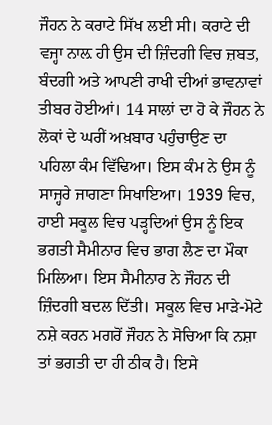ਜੌਹਨ ਨੇ ਕਰਾਟੇ ਸਿੱਖ ਲਈ ਸੀ। ਕਰਾਟੇ ਦੀ ਵਜ੍ਹਾ ਨਾਲ਼ ਹੀ ਉਸ ਦੀ ਜ਼ਿੰਦਗੀ ਵਿਚ ਜ਼ਬਤ, ਬੰਦਗੀ ਅਤੇ ਆਪਣੀ ਰਾਖੀ ਦੀਆਂ ਭਾਵਨਾਵਾਂ ਤੀਬਰ ਹੋਈਆਂ। 14 ਸਾਲਾਂ ਦਾ ਹੋ ਕੇ ਜੌਹਨ ਨੇ ਲੋਕਾਂ ਦੇ ਘਰੀਂ ਅਖ਼ਬਾਰ ਪਹੁੰਚਾਉਣ ਦਾ ਪਹਿਲਾ ਕੰਮ ਵਿੱਢਿਆ। ਇਸ ਕੰਮ ਨੇ ਉਸ ਨੂੰ ਸਾਜ੍ਹਰੇ ਜਾਗਣਾ ਸਿਖਾਇਆ। 1939 ਵਿਚ, ਹਾਈ ਸਕੂਲ ਵਿਚ ਪੜ੍ਹਦਿਆਂ ਉਸ ਨੂੰ ਇਕ ਭਗਤੀ ਸੈਮੀਨਾਰ ਵਿਚ ਭਾਗ ਲੈਣ ਦਾ ਮੌਕਾ ਮਿਲਿਆ। ਇਸ ਸੈਮੀਨਾਰ ਨੇ ਜੌਹਨ ਦੀ ਜ਼ਿੰਦਗੀ ਬਦਲ ਦਿੱਤੀ। ਸਕੂਲ ਵਿਚ ਮਾੜੇ-ਮੋਟੇ ਨਸ਼ੇ ਕਰਨ ਮਗਰੋਂ ਜੌਹਨ ਨੇ ਸੋਚਿਆ ਕਿ ਨਸ਼ਾ ਤਾਂ ਭਗਤੀ ਦਾ ਹੀ ਠੀਕ ਹੈ। ਇਸੇ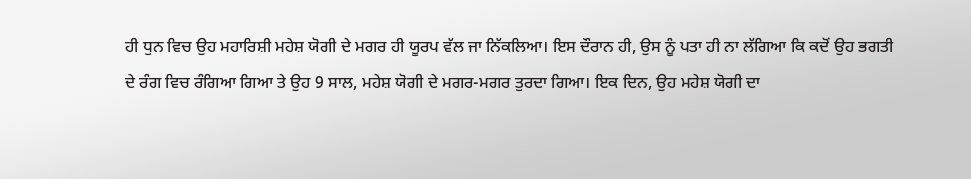ਹੀ ਧੁਨ ਵਿਚ ਉਹ ਮਹਾਰਿਸ਼ੀ ਮਹੇਸ਼ ਯੋਗੀ ਦੇ ਮਗਰ ਹੀ ਯੂਰਪ ਵੱਲ ਜਾ ਨਿੱਕਲਿਆ। ਇਸ ਦੌਰਾਨ ਹੀ, ਉਸ ਨੂੰ ਪਤਾ ਹੀ ਨਾ ਲੱਗਿਆ ਕਿ ਕਦੋਂ ਉਹ ਭਗਤੀ ਦੇ ਰੰਗ ਵਿਚ ਰੰਗਿਆ ਗਿਆ ਤੇ ਉਹ 9 ਸਾਲ, ਮਹੇਸ਼ ਯੋਗੀ ਦੇ ਮਗਰ-ਮਗਰ ਤੁਰਦਾ ਗਿਆ। ਇਕ ਦਿਨ, ਉਹ ਮਹੇਸ਼ ਯੋਗੀ ਦਾ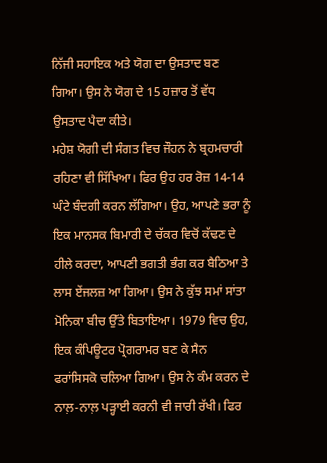ਨਿੱਜੀ ਸਹਾਇਕ ਅਤੇ ਯੋਗ ਦਾ ਉਸਤਾਦ ਬਣ ਗਿਆ। ਉਸ ਨੇ ਯੋਗ ਦੇ 15 ਹਜ਼ਾਰ ਤੋਂ ਵੱਧ ਉਸਤਾਦ ਪੈਦਾ ਕੀਤੇ।
ਮਹੇਸ਼ ਯੋਗੀ ਦੀ ਸੰਗਤ ਵਿਚ ਜੌਹਨ ਨੇ ਬ੍ਰਹਮਚਾਰੀ ਰਹਿਣਾ ਵੀ ਸਿੱਖਿਆ। ਫਿਰ ਉਹ ਹਰ ਰੋਜ਼ 14-14 ਘੰਟੇ ਬੰਦਗੀ ਕਰਨ ਲੱਗਿਆ। ਉਹ, ਆਪਣੇ ਭਰਾ ਨੂੰ ਇਕ ਮਾਨਸਕ ਬਿਮਾਰੀ ਦੇ ਚੱਕਰ ਵਿਚੋਂ ਕੱਢਣ ਦੇ ਹੀਲੇ ਕਰਦਾ, ਆਪਣੀ ਭਗਤੀ ਭੰਗ ਕਰ ਬੈਠਿਆ ਤੇ ਲਾਸ ਏਂਜਲਜ਼ ਆ ਗਿਆ। ਉਸ ਨੇ ਕੁੱਝ ਸਮਾਂ ਸਾਂਤਾ ਮੋਨਿਕਾ ਬੀਚ ਉੱਤੇ ਬਿਤਾਇਆ। 1979 ਵਿਚ ਉਹ, ਇਕ ਕੰਪਿਊਟਰ ਪ੍ਰੋਗਰਾਮਰ ਬਣ ਕੇ ਸੈਨ ਫਰਾਂਸਿਸਕੋ ਚਲਿਆ ਗਿਆ। ਉਸ ਨੇ ਕੰਮ ਕਰਨ ਦੇ ਨਾਲ਼-ਨਾਲ਼ ਪੜ੍ਹਾਈ ਕਰਨੀ ਵੀ ਜਾਰੀ ਰੱਖੀ। ਫਿਰ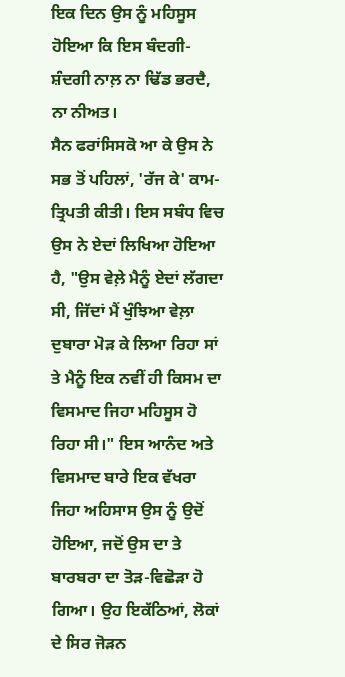ਇਕ ਦਿਨ ਉਸ ਨੂੰ ਮਹਿਸੂਸ ਹੋਇਆ ਕਿ ਇਸ ਬੰਦਗੀ-ਸ਼ੰਦਗੀ ਨਾਲ਼ ਨਾ ਢਿੱਡ ਭਰਦੈ, ਨਾ ਨੀਅਤ।
ਸੈਨ ਫਰਾਂਸਿਸਕੋ ਆ ਕੇ ਉਸ ਨੇ ਸਭ ਤੋਂ ਪਹਿਲਾਂ, 'ਰੱਜ ਕੇ' ਕਾਮ-ਤ੍ਰਿਪਤੀ ਕੀਤੀ। ਇਸ ਸਬੰਧ ਵਿਚ ਉਸ ਨੇ ਏਦਾਂ ਲਿਖਿਆ ਹੋਇਆ ਹੈ, "ਉਸ ਵੇਲ਼ੇ ਮੈਨੂੰ ਏਦਾਂ ਲੱਗਦਾ ਸੀ, ਜਿੱਦਾਂ ਮੈਂ ਖੁੰਝਿਆ ਵੇਲ਼ਾ ਦੁਬਾਰਾ ਮੋੜ ਕੇ ਲਿਆ ਰਿਹਾ ਸਾਂ ਤੇ ਮੈਨੂੰ ਇਕ ਨਵੀਂ ਹੀ ਕਿਸਮ ਦਾ ਵਿਸਮਾਦ ਜਿਹਾ ਮਹਿਸੂਸ ਹੋ ਰਿਹਾ ਸੀ।" ਇਸ ਆਨੰਦ ਅਤੇ ਵਿਸਮਾਦ ਬਾਰੇ ਇਕ ਵੱਖਰਾ ਜਿਹਾ ਅਹਿਸਾਸ ਉਸ ਨੂੰ ਉਦੋਂ ਹੋਇਆ, ਜਦੋਂ ਉਸ ਦਾ ਤੇ ਬਾਰਬਰਾ ਦਾ ਤੋੜ-ਵਿਛੋੜਾ ਹੋ ਗਿਆ। ਉਹ ਇਕੱਠਿਆਂ, ਲੋਕਾਂ ਦੇ ਸਿਰ ਜੋੜਨ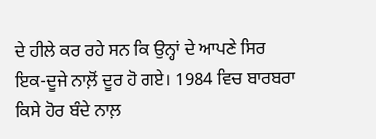ਦੇ ਹੀਲੇ ਕਰ ਰਹੇ ਸਨ ਕਿ ਉਨ੍ਹਾਂ ਦੇ ਆਪਣੇ ਸਿਰ ਇਕ-ਦੂਜੇ ਨਾਲ਼ੋਂ ਦੂਰ ਹੋ ਗਏ। 1984 ਵਿਚ ਬਾਰਬਰਾ ਕਿਸੇ ਹੋਰ ਬੰਦੇ ਨਾਲ਼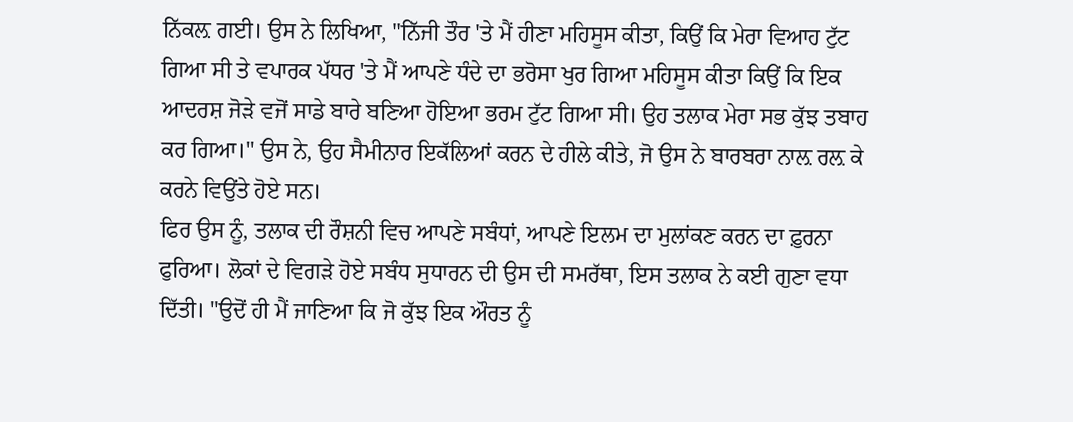ਨਿੱਕਲ਼ ਗਈ। ਉਸ ਨੇ ਲਿਖਿਆ, "ਨਿੱਜੀ ਤੌਰ 'ਤੇ ਮੈਂ ਹੀਣਾ ਮਹਿਸੂਸ ਕੀਤਾ, ਕਿਉਂ ਕਿ ਮੇਰਾ ਵਿਆਹ ਟੁੱਟ ਗਿਆ ਸੀ ਤੇ ਵਪਾਰਕ ਪੱਧਰ 'ਤੇ ਮੈਂ ਆਪਣੇ ਧੰਦੇ ਦਾ ਭਰੋਸਾ ਖੁਰ ਗਿਆ ਮਹਿਸੂਸ ਕੀਤਾ ਕਿਉਂ ਕਿ ਇਕ ਆਦਰਸ਼ ਜੋੜੇ ਵਜੋਂ ਸਾਡੇ ਬਾਰੇ ਬਣਿਆ ਹੋਇਆ ਭਰਮ ਟੁੱਟ ਗਿਆ ਸੀ। ਉਹ ਤਲਾਕ ਮੇਰਾ ਸਭ ਕੁੱਝ ਤਬਾਹ ਕਰ ਗਿਆ।" ਉਸ ਨੇ, ਉਹ ਸੈਮੀਨਾਰ ਇਕੱਲਿਆਂ ਕਰਨ ਦੇ ਹੀਲੇ ਕੀਤੇ, ਜੋ ਉਸ ਨੇ ਬਾਰਬਰਾ ਨਾਲ਼ ਰਲ਼ ਕੇ ਕਰਨੇ ਵਿਉਂਤੇ ਹੋਏ ਸਨ।
ਫਿਰ ਉਸ ਨੂੰ, ਤਲਾਕ ਦੀ ਰੌਸ਼ਨੀ ਵਿਚ ਆਪਣੇ ਸਬੰਧਾਂ, ਆਪਣੇ ਇਲਮ ਦਾ ਮੁਲਾਂਕਣ ਕਰਨ ਦਾ ਫ਼ੁਰਨਾ ਫੁਰਿਆ। ਲੋਕਾਂ ਦੇ ਵਿਗੜੇ ਹੋਏ ਸਬੰਧ ਸੁਧਾਰਨ ਦੀ ਉਸ ਦੀ ਸਮਰੱਥਾ, ਇਸ ਤਲਾਕ ਨੇ ਕਈ ਗੁਣਾ ਵਧਾ ਦਿੱਤੀ। "ਉਦੋਂ ਹੀ ਮੈਂ ਜਾਣਿਆ ਕਿ ਜੋ ਕੁੱਝ ਇਕ ਔਰਤ ਨੂੰ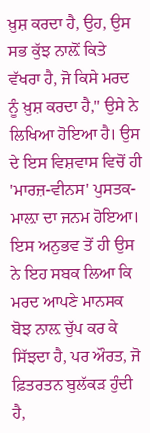ਖ਼ੁਸ਼ ਕਰਦਾ ਹੈ, ਉਹ, ਉਸ ਸਭ ਕੁੱਝ ਨਾਲ਼ੋਂ ਕਿਤੇ ਵੱਖਰਾ ਹੈ, ਜੋ ਕਿਸੇ ਮਰਦ ਨੂੰ ਖ਼ੁਸ਼ ਕਰਦਾ ਹੈ," ਉਸੇ ਨੇ ਲਿਖਿਆ ਹੋਇਆ ਹੈ। ਉਸ ਦੇ ਇਸ ਵਿਸ਼ਵਾਸ ਵਿਚੋਂ ਹੀ 'ਮਾਰਜ਼-ਵੀਨਸ' ਪੁਸਤਕ-ਮਾਲ਼ਾ ਦਾ ਜਨਮ ਹੋਇਆ। ਇਸ ਅਨੁਭਵ ਤੋਂ ਹੀ ਉਸ ਨੇ ਇਹ ਸਬਕ ਲਿਆ ਕਿ ਮਰਦ ਆਪਣੇ ਮਾਨਸਕ ਬੋਝ ਨਾਲ਼ ਚੁੱਪ ਕਰ ਕੇ ਸਿੱਝਦਾ ਹੈ, ਪਰ ਔਰਤ, ਜੋ ਫ਼ਿਤਰਤਨ ਬੁਲੱਕੜ ਹੁੰਦੀ ਹੈ,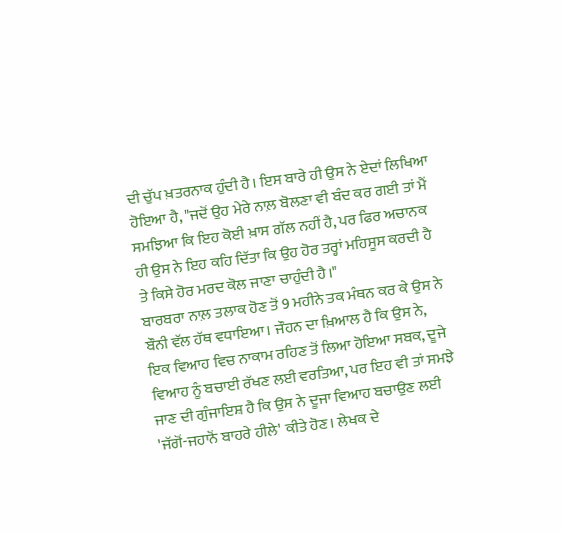ਦੀ ਚੁੱਪ ਖ਼ਤਰਨਾਕ ਹੁੰਦੀ ਹੈ। ਇਸ ਬਾਰੇ ਹੀ ਉਸ ਨੇ ਏਦਾਂ ਲਿਖਿਆ ਹੋਇਆ ਹੈ, "ਜਦੋਂ ਉਹ ਮੇਰੇ ਨਾਲ਼ ਬੋਲਣਾ ਵੀ ਬੰਦ ਕਰ ਗਈ ਤਾਂ ਮੈਂ ਸਮਝਿਆ ਕਿ ਇਹ ਕੋਈ ਖ਼ਾਸ ਗੱਲ ਨਹੀਂ ਹੈ, ਪਰ ਫਿਰ ਅਚਾਨਕ ਹੀ ਉਸ ਨੇ ਇਹ ਕਹਿ ਦਿੱਤਾ ਕਿ ਉਹ ਹੋਰ ਤਰ੍ਹਾਂ ਮਹਿਸੂਸ ਕਰਦੀ ਹੈ ਤੇ ਕਿਸੇ ਹੋਰ ਮਰਦ ਕੋਲ ਜਾਣਾ ਚਾਹੁੰਦੀ ਹੈ।"
ਬਾਰਬਰਾ ਨਾਲ਼ ਤਲਾਕ ਹੋਣ ਤੋਂ 9 ਮਹੀਨੇ ਤਕ ਮੰਥਨ ਕਰ ਕੇ ਉਸ ਨੇ ਬੌਨੀ ਵੱਲ ਹੱਥ ਵਧਾਇਆ। ਜੌਹਨ ਦਾ ਖ਼ਿਆਲ ਹੈ ਕਿ ਉਸ ਨੇ, ਇਕ ਵਿਆਹ ਵਿਚ ਨਾਕਾਮ ਰਹਿਣ ਤੋਂ ਲਿਆ ਹੋਇਆ ਸਬਕ, ਦੂਜੇ ਵਿਆਹ ਨੂੰ ਬਚਾਈ ਰੱਖਣ ਲਈ ਵਰਤਿਆ, ਪਰ ਇਹ ਵੀ ਤਾਂ ਸਮਝੇ ਜਾਣ ਦੀ ਗੁੰਜਾਇਸ਼ ਹੈ ਕਿ ਉਸ ਨੇ ਦੂਜਾ ਵਿਆਹ ਬਚਾਉਣ ਲਈ 'ਜੱਗੋਂ-ਜਹਾਨੋਂ ਬਾਹਰੇ ਹੀਲੇ' ਕੀਤੇ ਹੋਣ। ਲੇਖਕ ਦੇ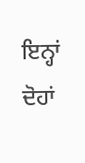ਇਨ੍ਹਾਂ ਦੋਹਾਂ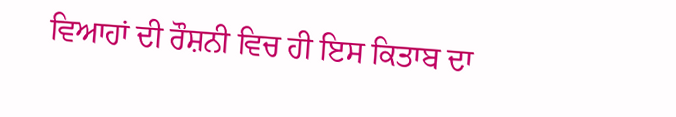ਵਿਆਹਾਂ ਦੀ ਰੌਸ਼ਨੀ ਵਿਚ ਹੀ ਇਸ ਕਿਤਾਬ ਦਾ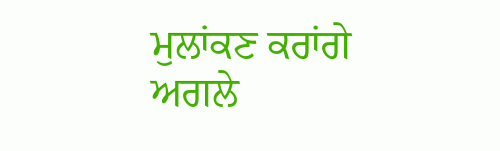ਮੁਲਾਂਕਣ ਕਰਾਂਗੇ ਅਗਲੇ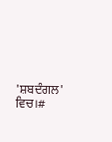'ਸ਼ਬਦੰਗਲ' ਵਿਚ।#